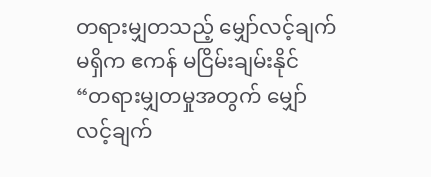တရားမျှတသည့် မျှော်လင့်ချက်မရှိက ဧကန် မငြိမ်းချမ်းနိုင်
“တရားမျှတမှုအတွက် မျှော်လင့်ချက်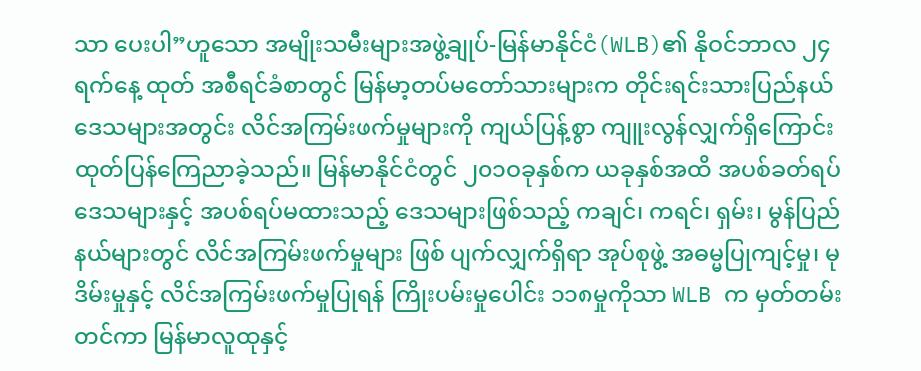သာ ပေးပါ”ဟူသော အမျိုးသမီးများအဖွဲ့ချုပ်-မြန်မာနိုင်ငံ(WLB)၏ နိုဝင်ဘာလ ၂၄ရက်နေ့ ထုတ် အစီရင်ခံစာတွင် မြန်မာ့တပ်မတော်သားများက တိုင်းရင်းသားပြည်နယ်ဒေသများအတွင်း လိင်အကြမ်းဖက်မှုများကို ကျယ်ပြန့်စွာ ကျူးလွန်လျှက်ရှိကြောင်း ထုတ်ပြန်ကြေညာခဲ့သည်။ မြန်မာနိုင်ငံတွင် ၂၀၁ဝခုနှစ်က ယခုနှစ်အထိ အပစ်ခတ်ရပ် ဒေသများနှင့် အပစ်ရပ်မထားသည့် ဒေသများဖြစ်သည့် ကချင်၊ ကရင်၊ ရှမ်း၊ မွန်ပြည်နယ်များတွင် လိင်အကြမ်းဖက်မှုများ ဖြစ် ပျက်လျှက်ရှိရာ အုပ်စုဖွဲ့ အဓမ္မပြုကျင့်မှု၊ မုဒိမ်းမှုနှင့် လိင်အကြမ်းဖက်မှုပြုရန် ကြိုးပမ်းမှုပေါင်း ၁၁၈မှုကိုသာ WLB က မှတ်တမ်း တင်ကာ မြန်မာလူထုနှင့်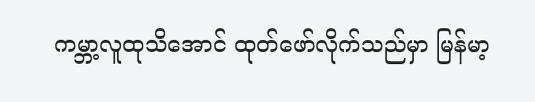ကမ္ဘာ့လူထုသိအောင် ထုတ်ဖော်လိုက်သည်မှာ မြန်မာ့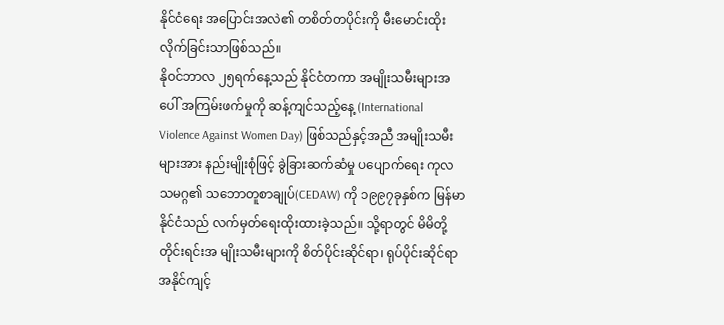နိုင်ငံရေး အပြောင်းအလဲ၏ တစိတ်တပိုင်းကို မီးမောင်းထိုးလိုက်ခြင်းသာဖြစ်သည်။
နိုဝင်ဘာလ ၂၅ရက်နေ့သည် နိုင်ငံတကာ အမျိုးသမီးများအပေါ် အကြမ်းဖက်မှုကို ဆန့်ကျင်သည့်နေ့ (International Violence Against Women Day) ဖြစ်သည်နှင့်အညီ အမျိုးသမီးများအား နည်းမျိုးစုံဖြင့် ခွဲခြားဆက်ဆံမှု ပပျောက်ရေး ကုလသမဂ္ဂ၏ သဘောတူစာချုပ်(CEDAW) ကို ၁၉၉၇ခုနှစ်က မြန်မာနိုင်ငံသည် လက်မှတ်ရေးထိုးထားခဲ့သည်။ သို့ရာတွင် မိမိတို့ တိုင်းရင်းအ မျိုးသမီးများကို စိတ်ပိုင်းဆိုင်ရာ၊ ရုပ်ပိုင်းဆိုင်ရာ အနိုင်ကျင့်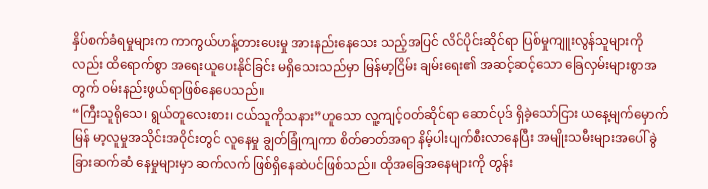နှိပ်စက်ခံရမှုများက ကာကွယ်ဟန့်တားပေးမှု အားနည်းနေသေး သည့်အပြင် လိင်ပိုင်းဆိုင်ရာ ပြစ်မှုကျူးလွန်သူများကိုလည်း ထိရောက်စွာ အရေးယူပေးနိုင်ခြင်း မရှိသေးသည်မှာ မြန်မာ့ငြိမ်း ချမ်းရေး၏ အဆင့်ဆင့်သော ခြေလှမ်းများစွာအတွက် ဝမ်းနည်းဖွယ်ရာဖြစ်နေပေသည်။
“ကြီးသူရိုသေ၊ ရွယ်တူလေးစား၊ ငယ်သူကိုသနား”ဟူသော လူ့ကျင့်ဝတ်ဆိုင်ရာ ဆောင်ပုဒ် ရှိခဲ့သော်ငြား ယနေ့မျက်မှောက် မြန် မာ့လူမှုအသိုင်းအဝိုင်းတွင် လူနေမှု ချွတ်ခြုံကျကာ စိတ်ဓာတ်အရာ နိမ့်ပါးပျက်စီးလာနေပြီး အမျိုးသမီးများအပေါ် ခွဲခြားဆက်ဆံ နေမှုများမှာ ဆက်လက် ဖြစ်ရှိနေဆဲပင်ဖြစ်သည်။ ထိုအခြေအနေများကို တွန်း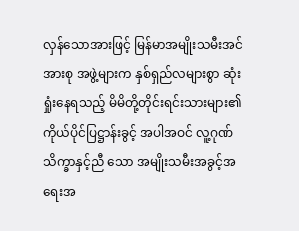လှန်သောအားဖြင့် မြန်မာအမျိုးသမီးအင်အားစု အဖွဲ့များက နှစ်ရှည်လများစွာ ဆုံးရှုံးနေရသည့် မိမိတို့တိုင်းရင်းသားများ၏ ကိုယ်ပိုင်ပြဋ္ဌာန်းခွင့် အပါအဝင် လူ့ဂုဏ်သိက္ခာနှင့်ညီ သော အမျိုးသမီးအခွင့်အရေးအ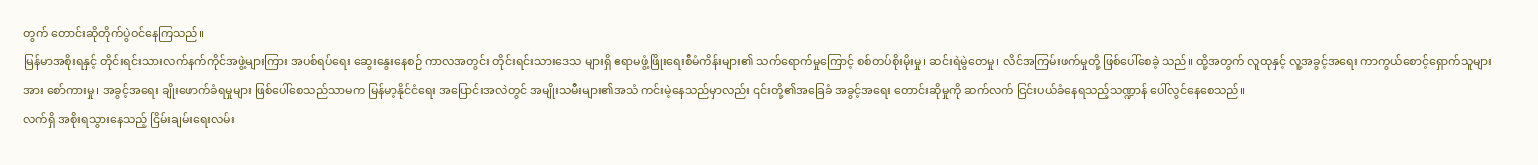တွက် တောင်းဆိုတိုက်ပွဲဝင်နေကြသည်။
မြန်မာအစိုးရနှင့် တိုင်းရင်းသားလက်နက်ကိုင်အဖွဲ့များကြား အပစ်ရပ်ရေး ဆွေးနွေးနေစဉ် ကာလအတွင်း တိုင်းရင်းသားဒေသ များရှိ ဧရာမဖွံ့ဖြိုးရေးစီမံကိန်းများ၏ သက်ရောက်မှုကြောင့် စစ်တပ်စိုးမိုးမှု၊ ဆင်းရဲမွဲတေမှု၊ လိင်အကြမ်းဖက်မှုတို့ ဖြစ်ပေါ်စေခဲ့ သည်။ ထို့အတွက် လူထုနှင့် လူ့အခွင့်အရေး ကာကွယ်စောင့်ရှောက်သူများအား စော်ကားမှု၊ အခွင့်အရေး ချိုးဖောက်ခံရမှုများ ဖြစ်ပေါ်စေသည်သာမက မြန်မာ့နိုင်ငံရေး အပြောင်းအလဲတွင် အမျိုးသမီးများ၏အသံ ကင်းမဲ့နေသည်မှာလည်း ၎င်းတို့၏အခြေခံ အခွင့်အရေး တောင်းဆိုမှုကို ဆက်လက် ငြင်းပယ်ခံနေရသည့်သဏ္ဍာန် ပေါ်လွင်နေစေသည်။
လက်ရှိ အစိုးရသွားနေသည့် ငြိမ်းချမ်းရေးလမ်း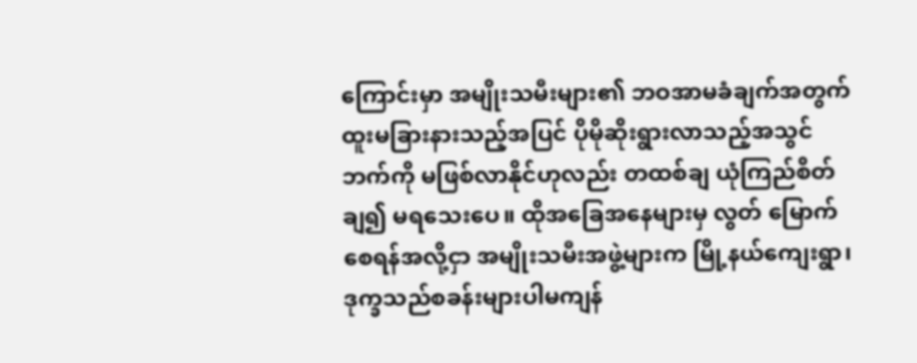ကြောင်းမှာ အမျိုးသမီးများ၏ ဘဝအာမခံချက်အတွက် ထူးမခြားနားသည့်အပြင် ပိုမိုဆိုးရွားလာသည့်အသွင်ဘက်ကို မဖြစ်လာနိုင်ဟုလည်း တထစ်ချ ယုံကြည်စိတ်ချ၍ မရသေးပေ။ ထိုအခြေအနေများမှ လွတ် မြောက်စေရန်အလို့ငှာ အမျိုးသမီးအဖွဲ့များက မြို့နယ်ကျေးရွာ၊ ဒုက္ခသည်စခန်းများပါမကျန်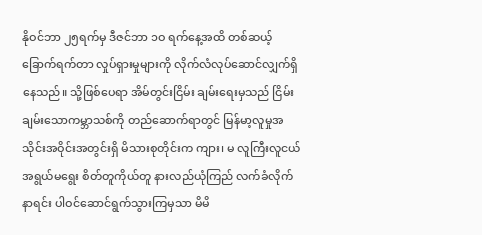နိုဝင်ဘာ ၂၅ရက်မှ ဒီဇင်ဘာ ၁ဝ ရက်နေ့အထိ တစ်ဆယ့်ခြောက်ရက်တာ လှုပ်ရှားမှုများကို လိုက်လံလုပ်ဆောင်လျှက်ရှိနေသည်။ သို့ဖြစ်ပေရာ အိမ်တွင်းငြိမ်း ချမ်းရေးမှသည် ငြိမ်းချမ်းသောကမ္ဘာသစ်ကို တည်ဆောက်ရာတွင် မြန်မာ့လူမှုအသိုင်းအဝိုင်းအတွင်းရှိ မိသားစုတိုင်းက ကျား၊ မ လူကြီးလူငယ် အရွယ်မရွေး စိတ်တူကိုယ်တူ နားလည်ယုံကြည် လက်ခံလိုက်နာရင်း ပါဝင်ဆောင်ရွက်သွားကြမှသာ မိမိ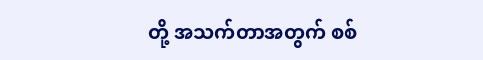တို့ အသက်တာအတွက် စစ်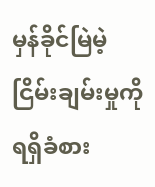မှန်ခိုင်မြဲမဲ့ ငြိမ်းချမ်းမှုကို ရရှိခံစား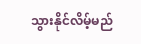သွားနိုင်လိမ့်မည်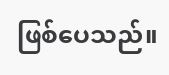ဖြစ်ပေသည်။